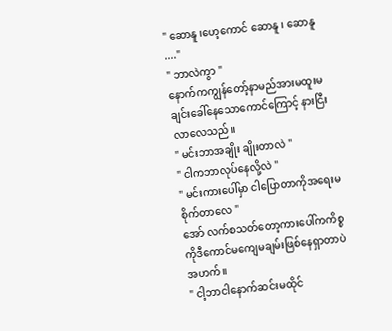" ဆောနူ ၊ဟေ့ကောင် ဆောနူ ၊ ဆောနူ ...."
" ဘာလဲကွာ "
နောက်ကကျွန်တော့်နာမည်အားမထူးမချင်းခေါ်နေသောကောင်ကြောင့် နားငြီးလာလေသည်။
" မင်းဘာအချိုး ချိုးတာလဲ "
" ငါကဘာလုပ်နေလို့လဲ "
" မင်းကားပေါ်မှာ ငါပြောတာကိုအရေးမစိုက်တာလေ "
အော် လက်စသတ်တော့ကားပေါ်ကကိစ္စကိုဒီကောင်မကျေမချမ်းဖြစ်နေရှာတာပဲ အဟက်။
" ငါ့ဘာငါနောက်ဆင်းမထိုင်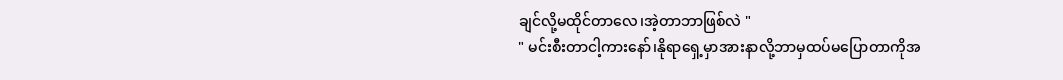ချင်လို့မထိုင်တာလေ၊အဲ့တာဘာဖြစ်လဲ "
" မင်းစီးတာငါ့ကားနော်၊နိုရာရှေ့မှာအားနာလို့ဘာမှထပ်မပြောတာကိုအ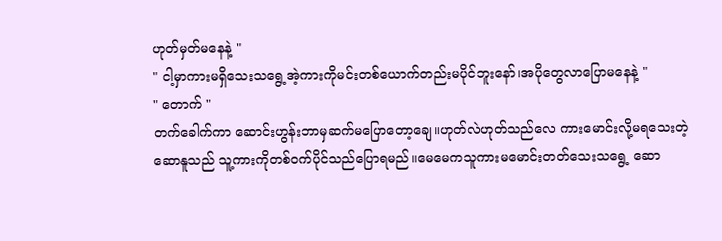ဟုတ်မှတ်မနေနဲ့ "
" ငါ့မှာကားမရှိသေးသရွေ့အဲ့ကားကိုမင်းတစ်ယောက်တည်းမပိုင်ဘူးနော်၊အပိုတွေလာပြောမနေနဲ့ "
" တောက် "
တက်ခေါက်ကာ ဆောင်းဟွန်းဘာမှဆက်မပြောတော့ချေ။ဟုတ်လဲဟုတ်သည်လေ ကားမောင်းလို့မရသေးတဲ့ဆောနူသည် သူ့ကားကိုတစ်ဝက်ပိုင်သည်ပြောရမည်။မေမေကသူကားမမောင်းတတ်သေးသရွေ့ ဆော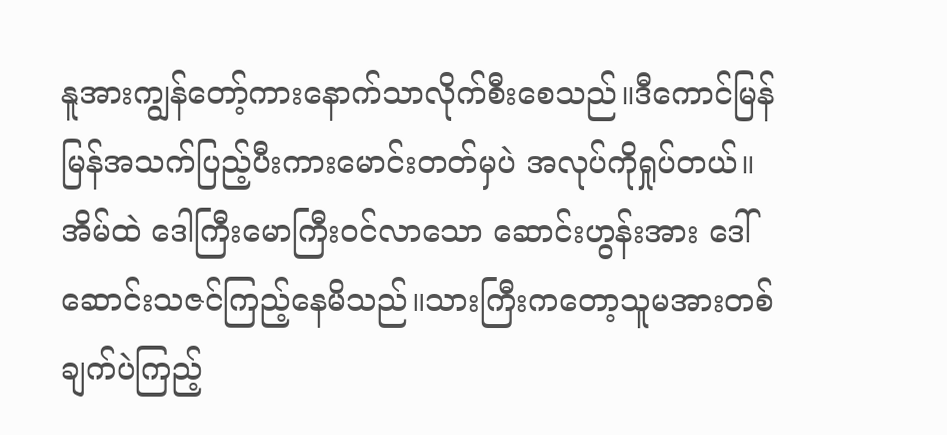နူအားကျွန်တော့်ကားနောက်သာလိုက်စီးစေသည်။ဒီကောင်မြန်မြန်အသက်ပြည့်ပီးကားမောင်းတတ်မှပဲ အလုပ်ကိုရှုပ်တယ်။
အိမ်ထဲ ဒေါကြီးမောကြီးဝင်လာသော ဆောင်းဟွန်းအား ဒေါ်ဆောင်းသဇင်ကြည့်နေမိသည်။သားကြီးကတော့သူမအားတစ်ချက်ပဲကြည့်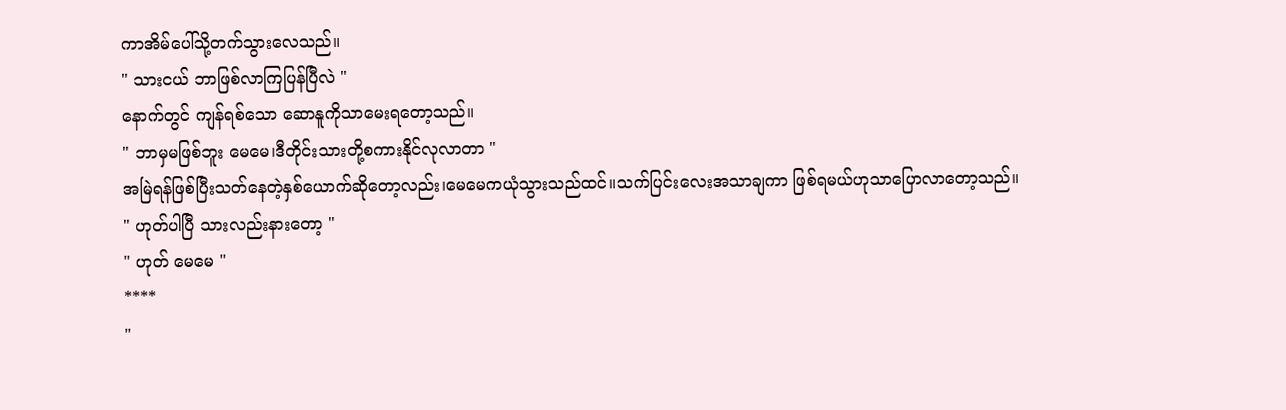ကာအိမ်ပေါ်သို့တက်သွားလေသည်။
" သားငယ် ဘာဖြစ်လာကြပြန်ပြီလဲ "
နောက်တွင် ကျန်ရစ်သော ဆောနူကိုသာမေးရတော့သည်။
" ဘာမှမဖြစ်ဘူး မေမေ၊ဒီတိုင်းသားတို့စကားနိုင်လုလာတာ "
အမြဲရန်ဖြစ်ပြီးသတ်နေတဲ့နှစ်ယောက်ဆိုတော့လည်း၊မေမေကယုံသွားသည်ထင်။သက်ပြင်းလေးအသာချကာ ဖြစ်ရမယ်ဟုသာပြောလာတော့သည်။
" ဟုတ်ပါပြီ သားလည်းနားတော့ "
" ဟုတ် မေမေ "
****
"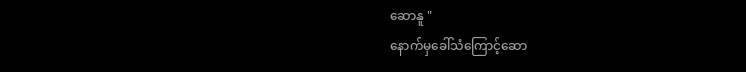ဆောနူ "
နောက်မှခေါ်သံကြောင့်ဆော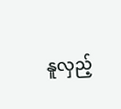နူလှည့်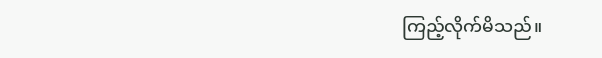ကြည့်လိုက်မိသည်။